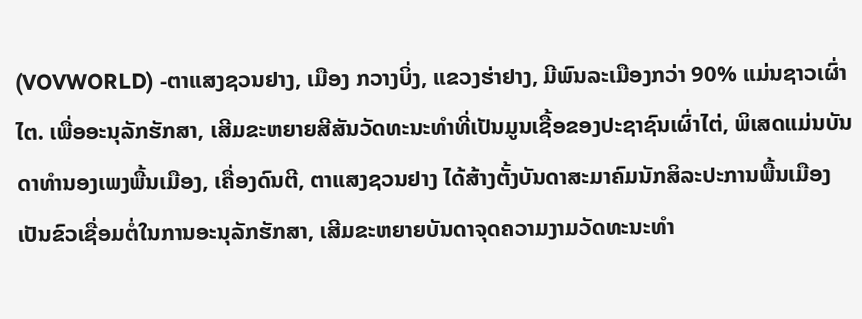(VOVWORLD) -ຕາແສງຊວນຢາງ, ເມືອງ ກວາງບິ່ງ, ແຂວງຮ່າຢາງ, ມີພົນລະເມືອງກວ່າ 90% ແມ່ນຊາວເຜົ່າໄຕ. ເພື່ອອະນຸລັກຮັກສາ, ເສີມຂະຫຍາຍສີສັນວັດທະນະທຳທີ່ເປັນມູນເຊື້ອຂອງປະຊາຊົນເຜົ່າໄຕ່, ພິເສດແມ່ນບັນດາທຳນອງເພງພື້ນເມືອງ, ເຄື່ອງດົນຕີ, ຕາແສງຊວນຢາງ ໄດ້ສ້າງຕັ້ງບັນດາສະມາຄົມນັກສິລະປະການພື້ນເມືອງ ເປັນຂົວເຊື່ອມຕໍ່ໃນການອະນຸລັກຮັກສາ, ເສີມຂະຫຍາຍບັນດາຈຸດຄວາມງາມວັດທະນະທຳ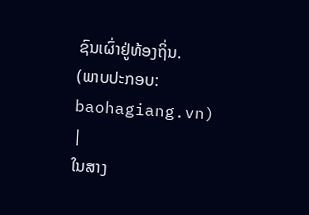ຊົນເຜົ່າຢູ່ທ້ອງຖິ່ນ.
(ພາບປະກອບ: baohagiang.vn)
|
ໃນສາງ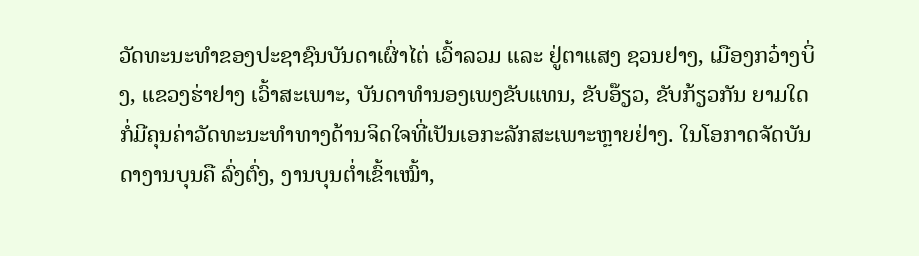ວັດທະນະທຳຂອງປະຊາຊົນບັນດາເຜົ່າໄຕ່ ເວົ້າລວມ ແລະ ຢູ່ຕາແສງ ຊວນຢາງ, ເມືອງກວ໋າງບິ່ງ, ແຂວງຮ່າຢາງ ເວົ້າສະເພາະ, ບັນດາທຳນອງເພງຂັບແທນ, ຂັບອ໊ຽວ, ຂັບກ້ຽວກັນ ຍາມໃດກໍ່ມີຄຸນຄ່າວັດທະນະທຳທາງດ້ານຈິດໃຈທີ່ເປັນເອກະລັກສະເພາະຫຼາຍຢ່າງ. ໃນໂອກາດຈັດບັນດາງານບຸນຄື ລົ່ງຕົ່ງ, ງານບຸນຕ່ຳເຂົ້າເໝົ້າ,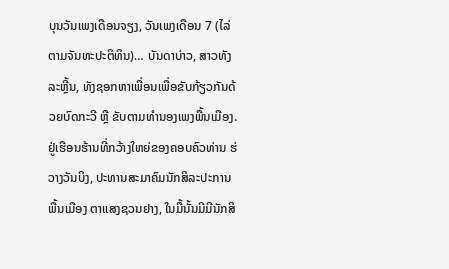ບຸນວັນເພງເດືອນຈຽງ, ວັນເພງເດືອນ 7 (ໄລ່ຕາມຈັນທະປະຕິທິນ)… ບັນດາບ່າວ, ສາວທັງລະຫຼີ້ນ, ທັງຊອກຫາເພື່ອນເພື່ອຂັບກ້ຽວກັນດ້ວຍບົດກະວີ ຫຼື ຂັບຕາມທຳນອງເພງພື້ນເມືອງ.
ຢູ່ເຮືອນຮ້ານທີ່ກວ້າງໃຫຍ່ຂອງຄອບຄົວທ່ານ ຮ່ວາງວັນບິງ, ປະທານສະມາຄົມນັກສິລະປະການພື້ນເມືອງ ຕາແສງຊວນຢາງ, ໃນມື້ນັ້ນມີມີນັກສິ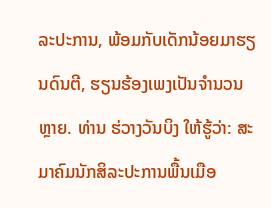ລະປະການ, ພ້ອມກັບເດັກນ້ອຍມາຮຽນດົນຕີ, ຮຽນຮ້ອງເພງເປັນຈຳນວນຫຼາຍ. ທ່ານ ຮ່ວາງວັນບິງ ໃຫ້ຮູ້ວ່າ: ສະມາຄົມນັກສິລະປະການພື້ນເມືອ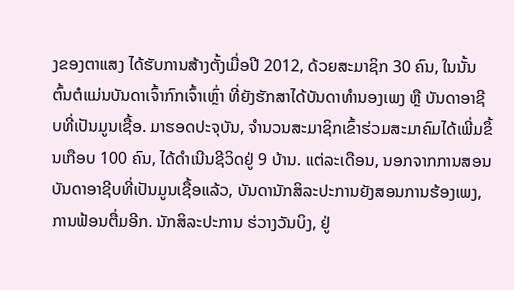ງຂອງຕາແສງ ໄດ້ຮັບການສ້າງຕັ້ງເມື່ອປີ 2012, ດ້ວຍສະມາຊິກ 30 ຄົນ, ໃນນັ້ນຕົ້ນຕໍແມ່ນບັນດາເຈົ້າກົກເຈົ້າເຫຼົ່າ ທີ່ຍັງຮັກສາໄດ້ບັນດາທຳນອງເພງ ຫຼື ບັນດາອາຊີບທີ່ເປັນມູນເຊື້ອ. ມາຮອດປະຈຸບັນ, ຈຳນວນສະມາຊິກເຂົ້າຮ່ວມສະມາຄົມໄດ້ເພີ່ມຂຶ້ນເກືອບ 100 ຄົນ, ໄດ້ດຳເນີນຊີວິດຢູ່ 9 ບ້ານ. ແຕ່ລະເດືອນ, ນອກຈາກການສອນບັນດາອາຊີບທີ່ເປັນມູນເຊື້ອແລ້ວ, ບັນດານັກສິລະປະການຍັງສອນການຮ້ອງເພງ, ການຟ້ອນຕື່ມອີກ. ນັກສິລະປະການ ຮ່ວາງວັນບິງ, ຢູ່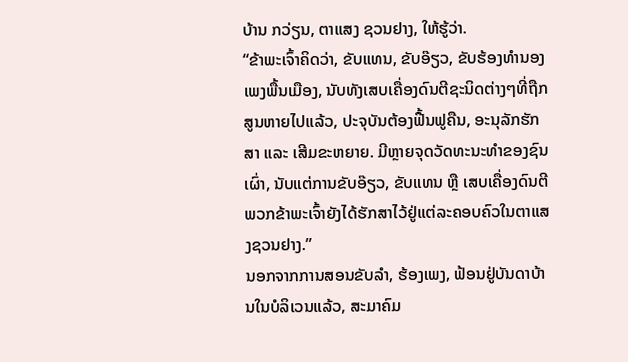ບ້ານ ກວ່ຽນ, ຕາແສງ ຊວນຢາງ, ໃຫ້ຮູ້ວ່າ.
“ຂ້າພະເຈົ້າຄິດວ່າ, ຂັບແທນ, ຂັບອ໊ຽວ, ຂັບຮ້ອງທຳນອງເພງພື້ນເມືອງ, ນັບທັງເສບເຄື່ອງດົນຕີຊະນິດຕ່າງໆທີ່ຖືກສູນຫາຍໄປແລ້ວ, ປະຈຸບັນຕ້ອງຟື້ນຟູຄືນ, ອະນຸລັກຮັກສາ ແລະ ເສີມຂະຫຍາຍ. ມີຫຼາຍຈຸດວັດທະນະທຳຂອງຊົນເຜົ່າ, ນັບແຕ່ການຂັບອ໊ຽວ, ຂັບແທນ ຫຼື ເສບເຄື່ອງດົນຕີ ພວກຂ້າພະເຈົ້າຍັງໄດ້ຮັກສາໄວ້ຢູ່ແຕ່ລະຄອບຄົວໃນຕາແສງຊວນຢາງ.”
ນອກຈາກການສອນຂັບລຳ, ຮ້ອງເພງ, ຟ້ອນຢູ່ບັນດາບ້ານໃນບໍລິເວນແລ້ວ, ສະມາຄົມ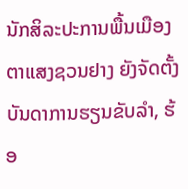ນັກສິລະປະການພື້ນເມືອງຕາແສງຊວນຢາງ ຍັງຈັດຕັ້ງບັນດາການຮຽນຂັບລຳ, ຮ້ອ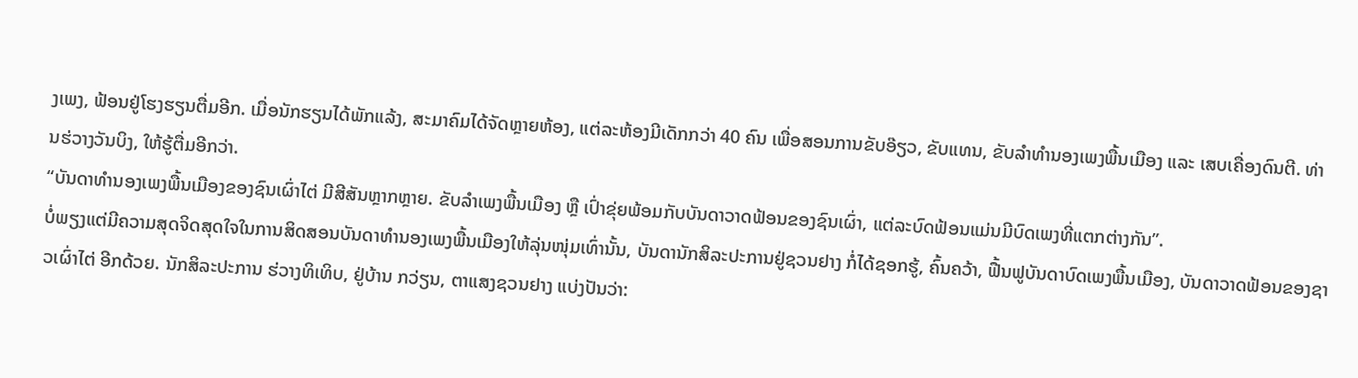ງເພງ, ຟ້ອນຢູ່ໂຮງຮຽນຕື່ມອີກ. ເມື່ອນັກຮຽນໄດ້ພັກແລ້ງ, ສະມາຄົມໄດ້ຈັດຫຼາຍຫ້ອງ, ແຕ່ລະຫ້ອງມີເດັກກວ່າ 40 ຄົນ ເພື່ອສອນການຂັບອ໊ຽວ, ຂັບແທນ, ຂັບລຳທຳນອງເພງພື້ນເມືອງ ແລະ ເສບເຄື່ອງດົນຕີ. ທ່ານຮ່ວາງວັນບິງ, ໃຫ້ຮູ້ຕື່ມອີກວ່າ.
“ບັນດາທຳນອງເພງພື້ນເມືອງຂອງຊົນເຜົ່າໄຕ່ ມີສີສັນຫຼາກຫຼາຍ. ຂັບລຳເພງພື້ນເມືອງ ຫຼື ເປົ່າຂຸ່ຍພ້ອມກັບບັນດາວາດຟ້ອນຂອງຊົນເຜົ່າ, ແຕ່ລະບົດຟ້ອນແມ່ນມີບົດເພງທີ່ແຕກຕ່າງກັນ”.
ບໍ່ພຽງແຕ່ມີຄວາມສຸດຈິດສຸດໃຈໃນການສິດສອນບັນດາທຳນອງເພງພື້ນເມືອງໃຫ້ລຸ່ນໜຸ່ມເທົ່ານັ້ນ, ບັນດານັກສິລະປະການຢູ່ຊວນຢາງ ກໍ່ໄດ້ຊອກຮູ້, ຄົ້ນຄວ້າ, ຟື້ນຟູບັນດາບົດເພງພື້ນເມືອງ, ບັນດາວາດຟ້ອນຂອງຊາວເຜົ່າໄຕ່ ອີກດ້ວຍ. ນັກສິລະປະການ ຮ່ວາງທິເທິບ, ຢູ່ບ້ານ ກວ່ຽນ, ຕາແສງຊວນຢາງ ແບ່ງປັນວ່າ: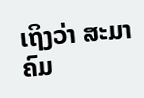ເຖິງວ່າ ສະມາຄົມ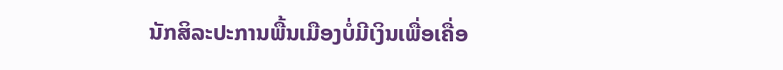ນັກສິລະປະການພື້ນເມືອງບໍ່ມີເງິນເພື່ອເຄື່ອ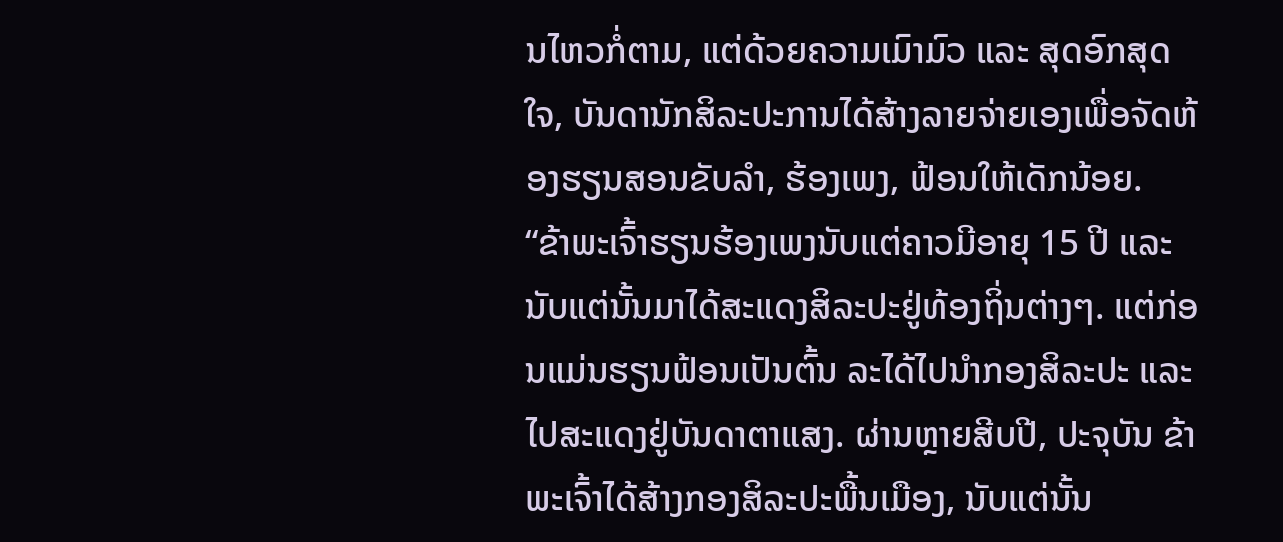ນໄຫວກໍ່ຕາມ, ແຕ່ດ້ວຍຄວາມເມົາມົວ ແລະ ສຸດອົກສຸດໃຈ, ບັນດານັກສິລະປະການໄດ້ສ້າງລາຍຈ່າຍເອງເພື່ອຈັດຫ້ອງຮຽນສອນຂັບລຳ, ຮ້ອງເພງ, ຟ້ອນໃຫ້ເດັກນ້ອຍ.
“ຂ້າພະເຈົ້າຮຽນຮ້ອງເພງນັບແຕ່ຄາວມີອາຍຸ 15 ປີ ແລະ ນັບແຕ່ນັ້ນມາໄດ້ສະແດງສິລະປະຢູ່ທ້ອງຖິ່ນຕ່າງໆ. ແຕ່ກ່ອນແມ່ນຮຽນຟ້ອນເປັນຕົ້ນ ລະໄດ້ໄປນຳກອງສິລະປະ ແລະ ໄປສະແດງຢູ່ບັນດາຕາແສງ. ຜ່ານຫຼາຍສີບປີ, ປະຈຸບັນ ຂ້າພະເຈົ້າໄດ້ສ້າງກອງສິລະປະພື້ນເມືອງ, ນັບແຕ່ນັ້ນ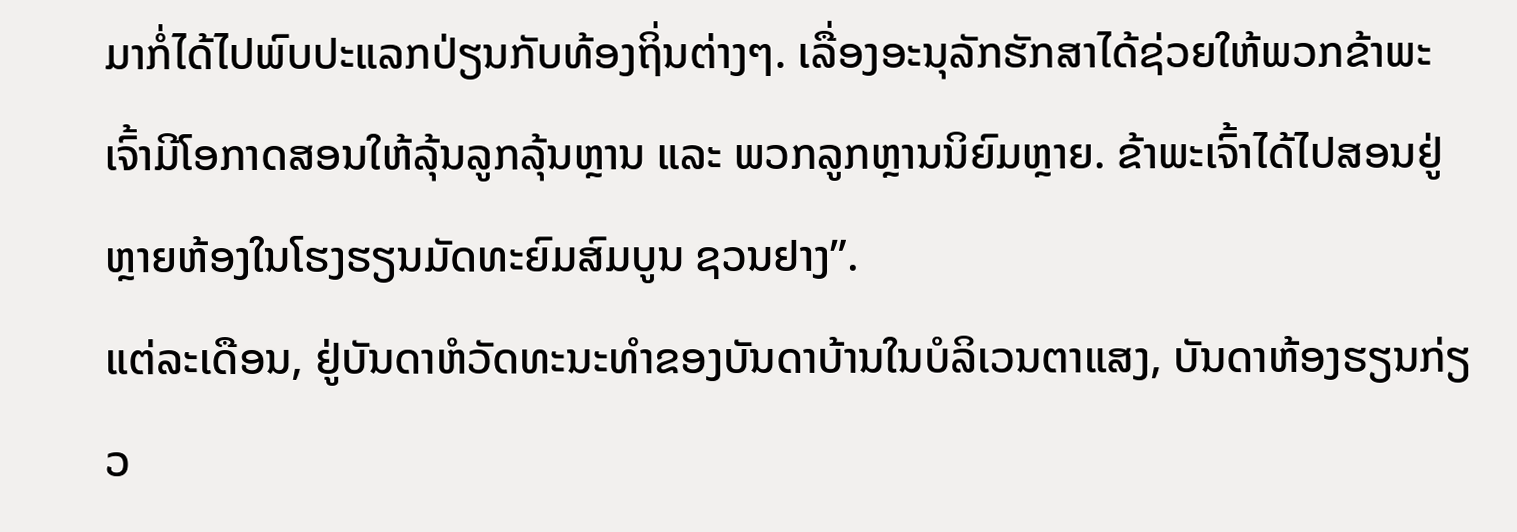ມາກໍ່ໄດ້ໄປພົບປະແລກປ່ຽນກັບທ້ອງຖິ່ນຕ່າງໆ. ເລື່ອງອະນຸລັກຮັກສາໄດ້ຊ່ວຍໃຫ້ພວກຂ້າພະເຈົ້າມີໂອກາດສອນໃຫ້ລຸ້ນລູກລຸ້ນຫຼານ ແລະ ພວກລູກຫຼານນິຍົມຫຼາຍ. ຂ້າພະເຈົ້າໄດ້ໄປສອນຢູ່ຫຼາຍຫ້ອງໃນໂຮງຮຽນມັດທະຍົມສົມບູນ ຊວນຢາງ”.
ແຕ່ລະເດືອນ, ຢູ່ບັນດາຫໍວັດທະນະທຳຂອງບັນດາບ້ານໃນບໍລິເວນຕາແສງ, ບັນດາຫ້ອງຮຽນກ່ຽວ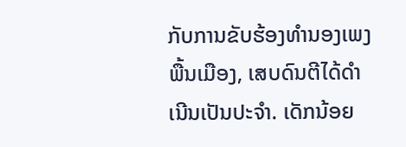ກັບການຂັບຮ້ອງທຳນອງເພງພື້ນເມືອງ, ເສບດົນຕີໄດ້ດຳເນີນເປັນປະຈຳ. ເດັກນ້ອຍ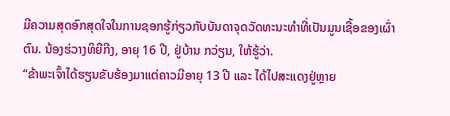ມີຄວາມສຸດອົກສຸດໃຈໃນການຊອກຮູ້ກ່ຽວກັບບັນດາຈຸດວັດທະນະທຳທີ່ເປັນມູນເຊື້ອຂອງເຜົ່າຕົນ. ນ້ອງຮ່ວາງທິຍືກີງ, ອາຍຸ 16 ປີ, ຢູ່ບ້ານ ກວ່ຽນ, ໃຫ້ຮູ້ວ່າ.
“ຂ້າພະເຈົ້າໄດ້ຮຽນຂັບຮ້ອງມາແຕ່ຄາວມີອາຍຸ 13 ປີ ແລະ ໄດ້ໄປສະແດງຢູ່ຫຼາຍ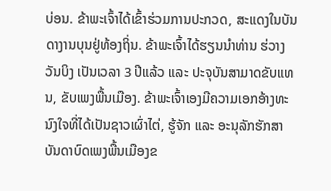ບ່ອນ. ຂ້າພະເຈົ້າໄດ້ເຂົ້າຮ່ວມການປະກວດ, ສະແດງໃນບັນດາງານບຸນຢູ່ທ້ອງຖິ່ນ. ຂ້າພະເຈົ້າໄດ້ຮຽນນຳທ່ານ ຮ່ວາງວັນບິງ ເປັນເວລາ 3 ປີແລ້ວ ແລະ ປະຈຸບັນສາມາດຂັບແທນ, ຂັບເພງພື້ນເມືອງ. ຂ້າພະເຈົ້າເອງມີຄວາມເອກອ້າງທະນົງໃຈທີ່ໄດ້ເປັນຊາວເຜົ່າໄຕ່, ຮູ້ຈັກ ແລະ ອະນຸລັກຮັກສາບັນດາບົດເພງພື້ນເມືອງຂ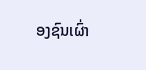ອງຊົນເຜົ່າ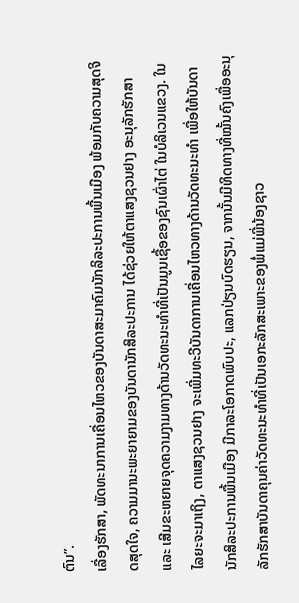ຕົນ”.
ເລື່ອງຮັກສາ, ພັດທະນາການເຄື່ອນໄຫວຂອງບັນດາສະມາຄົມນັກລິລະປະການພື້ນເມືອງ ພ້ອມກັບຄວາມສຸດຈິດສຸດໃຈ, ຄວາມມານະພະຍາຍາມຂອງບັນດານັກສິລະປະການ ໄດ້ຊ່ວຍໃຫ້ຕາແສງຊວນຢາງ ອະນຸລັກຮັກສາ ແລະ ເສີມຂະຫຍາຍຈຸດຄວາມງາມທາງດ້ານວັດທະນະທຳທີ່ເປັນມູນເຊື້ອຂອງຊົນເຜົ່າໄຕ່ ໃນບໍລິເວນແຂວງ. ໃນໄລຍະຈະມາເຖິງ, ຕາແສງຊວນຢາງ ຈະເພີ່ມທະວີບັນດາການເຄື່ອນໄຫວທາງດ້ານວັດທະນະທຳ ເພື່ອໃຫ້ບັນດານັກສິລະປະການພື້ນເມືອງ ມີກາລະໂອກາດພົບປະ, ແລກປ່ຽນບົດຮຽນ, ຈາກນັ້ນມີທິດທາງທີ່ໝັ້ນຄົງເພື່ອອະນຸລັກຮັກສາບັນດາຄຸນຄ່າວັດທະນະທຳທີ່ເປັນເອກະລັກສະເພາະຂອງພໍ່ແມ່ພີ່ນ້ອງຊາວ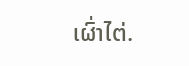ເຜົ່າໄຕ່.